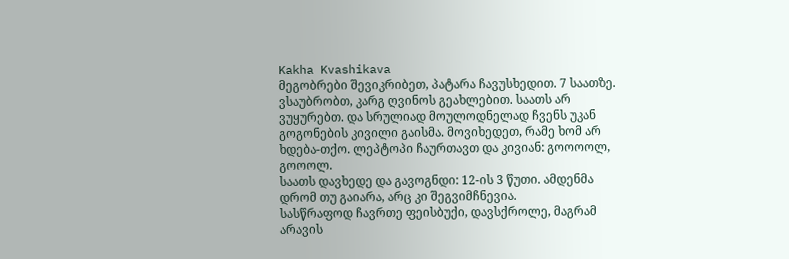Kakha Kvashikava
მეგობრები შევიკრიბეთ, პატარა ჩავუსხედით. 7 საათზე. ვსაუბრობთ, კარგ ღვინოს გეახლებით. საათს არ ვუყურებთ. და სრულიად მოულოდნელად ჩვენს უკან გოგონების კივილი გაისმა. მოვიხედეთ, რამე ხომ არ ხდება-თქო. ლეპტოპი ჩაურთავთ და კივიან: გოოოოლ, გოოოლ.
საათს დავხედე და გავოგნდი: 12-ის 3 წუთი. ამდენმა დრომ თუ გაიარა, არც კი შეგვიმჩნევია.
სასწრაფოდ ჩავრთე ფეისბუქი, დავსქროლე, მაგრამ არავის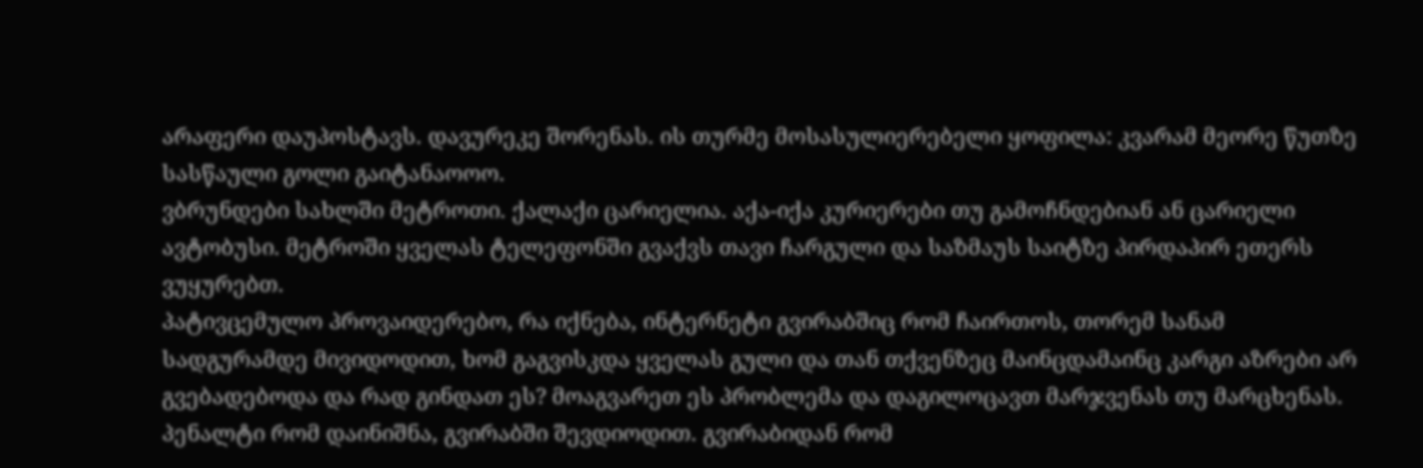არაფერი დაუპოსტავს. დავურეკე შორენას. ის თურმე მოსასულიერებელი ყოფილა: კვარამ მეორე წუთზე სასწაული გოლი გაიტანაოოო.
ვბრუნდები სახლში მეტროთი. ქალაქი ცარიელია. აქა-იქა კურიერები თუ გამოჩნდებიან ან ცარიელი ავტობუსი. მეტროში ყველას ტელეფონში გვაქვს თავი ჩარგული და საზმაუს საიტზე პირდაპირ ეთერს ვუყურებთ.
პატივცემულო პროვაიდერებო, რა იქნება, ინტერნეტი გვირაბშიც რომ ჩაირთოს, თორემ სანამ სადგურამდე მივიდოდით, ხომ გაგვისკდა ყველას გული და თან თქვენზეც მაინცდამაინც კარგი აზრები არ გვებადებოდა და რად გინდათ ეს? მოაგვარეთ ეს პრობლემა და დაგილოცავთ მარჯვენას თუ მარცხენას.
პენალტი რომ დაინიშნა, გვირაბში შევდიოდით. გვირაბიდან რომ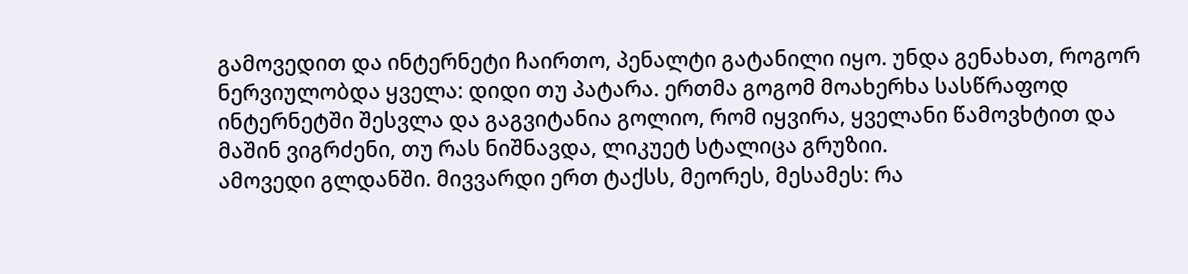გამოვედით და ინტერნეტი ჩაირთო, პენალტი გატანილი იყო. უნდა გენახათ, როგორ ნერვიულობდა ყველა: დიდი თუ პატარა. ერთმა გოგომ მოახერხა სასწრაფოდ ინტერნეტში შესვლა და გაგვიტანია გოლიო, რომ იყვირა, ყველანი წამოვხტით და მაშინ ვიგრძენი, თუ რას ნიშნავდა, ლიკუეტ სტალიცა გრუზიი.
ამოვედი გლდანში. მივვარდი ერთ ტაქსს, მეორეს, მესამეს: რა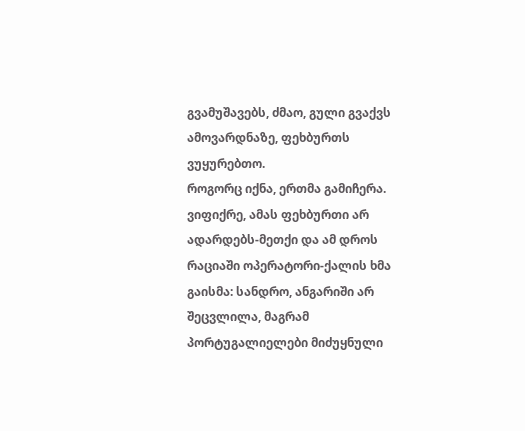გვამუშავებს, ძმაო, გული გვაქვს ამოვარდნაზე, ფეხბურთს ვუყურებთო.
როგორც იქნა, ერთმა გამიჩერა. ვიფიქრე, ამას ფეხბურთი არ ადარდებს-მეთქი და ამ დროს რაციაში ოპერატორი-ქალის ხმა გაისმა: სანდრო, ანგარიში არ შეცვლილა, მაგრამ პორტუგალიელები მიძუყნული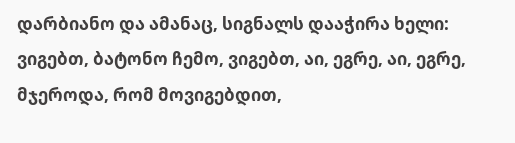დარბიანო და ამანაც, სიგნალს დააჭირა ხელი: ვიგებთ, ბატონო ჩემო, ვიგებთ, აი, ეგრე, აი, ეგრე, მჯეროდა, რომ მოვიგებდით,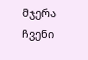მჯერა ჩვენი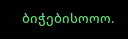ბიჭებისოოო.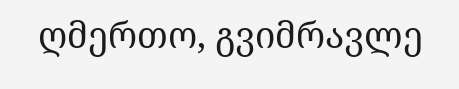ღმერთო, გვიმრავლე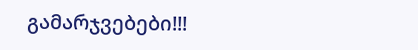გამარჯვებები!!!